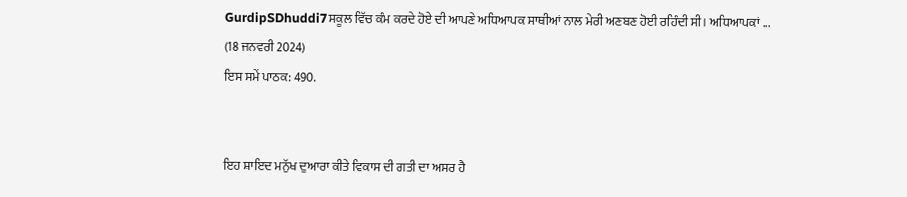GurdipSDhuddi7ਸਕੂਲ ਵਿੱਚ ਕੰਮ ਕਰਦੇ ਹੋਏ ਦੀ ਆਪਣੇ ਅਧਿਆਪਕ ਸਾਥੀਆਂ ਨਾਲ ਮੇਰੀ ਅਣਬਣ ਹੋਈ ਰਹਿੰਦੀ ਸੀ। ਅਧਿਆਪਕਾਂ ...
(18 ਜਨਵਰੀ 2024)
ਇਸ ਸਮੇਂ ਪਾਠਕ: 490.


ਇਹ ਸ਼ਾਇਦ ਮਨੁੱਖ ਦੁਆਰਾ ਕੀਤੇ ਵਿਕਾਸ ਦੀ ਗਤੀ ਦਾ ਅਸਰ ਹੈ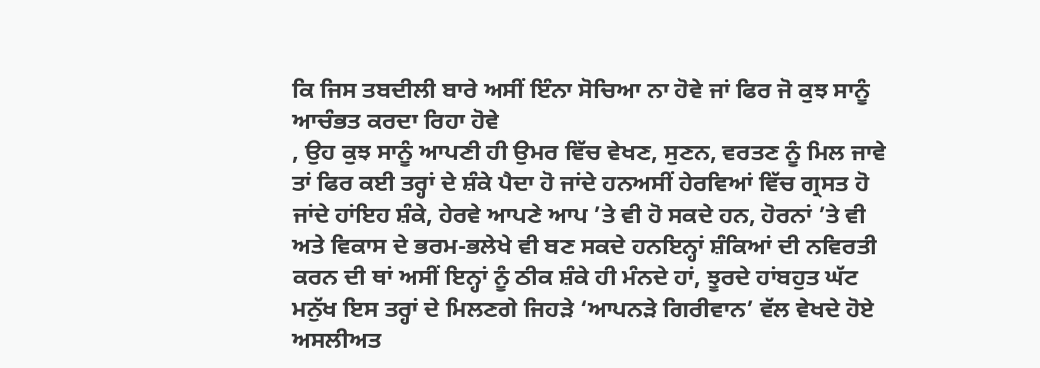ਕਿ ਜਿਸ ਤਬਦੀਲੀ ਬਾਰੇ ਅਸੀਂ ਇੰਨਾ ਸੋਚਿਆ ਨਾ ਹੋਵੇ ਜਾਂ ਫਿਰ ਜੋ ਕੁਝ ਸਾਨੂੰ ਆਚੰਭਤ ਕਰਦਾ ਰਿਹਾ ਹੋਵੇ
, ਉਹ ਕੁਝ ਸਾਨੂੰ ਆਪਣੀ ਹੀ ਉਮਰ ਵਿੱਚ ਵੇਖਣ, ਸੁਣਨ, ਵਰਤਣ ਨੂੰ ਮਿਲ ਜਾਵੇ ਤਾਂ ਫਿਰ ਕਈ ਤਰ੍ਹਾਂ ਦੇ ਸ਼ੰਕੇ ਪੈਦਾ ਹੋ ਜਾਂਦੇ ਹਨਅਸੀਂ ਹੇਰਵਿਆਂ ਵਿੱਚ ਗ੍ਰਸਤ ਹੋ ਜਾਂਦੇ ਹਾਂਇਹ ਸ਼ੰਕੇ, ਹੇਰਵੇ ਆਪਣੇ ਆਪ ’ਤੇ ਵੀ ਹੋ ਸਕਦੇ ਹਨ, ਹੋਰਨਾਂ ’ਤੇ ਵੀ ਅਤੇ ਵਿਕਾਸ ਦੇ ਭਰਮ-ਭਲੇਖੇ ਵੀ ਬਣ ਸਕਦੇ ਹਨਇਨ੍ਹਾਂ ਸ਼ੰਕਿਆਂ ਦੀ ਨਵਿਰਤੀ ਕਰਨ ਦੀ ਥਾਂ ਅਸੀਂ ਇਨ੍ਹਾਂ ਨੂੰ ਠੀਕ ਸ਼ੰਕੇ ਹੀ ਮੰਨਦੇ ਹਾਂ, ਝੂਰਦੇ ਹਾਂਬਹੁਤ ਘੱਟ ਮਨੁੱਖ ਇਸ ਤਰ੍ਹਾਂ ਦੇ ਮਿਲਣਗੇ ਜਿਹੜੇ ‘ਆਪਨੜੇ ਗਿਰੀਵਾਨ’ ਵੱਲ ਵੇਖਦੇ ਹੋਏ ਅਸਲੀਅਤ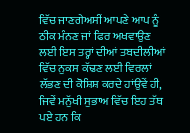ਵਿੱਚ ਜਾਣਗੇਅਸੀਂ ਆਪਣੇ ਆਪ ਨੂੰ ਠੀਕ ਮੰਨਣ ਜਾਂ ਫਿਰ ਅਖਵਾਉਣ ਲਈ ਇਸ ਤਰ੍ਹਾਂ ਦੀਆਂ ਤਬਦੀਲੀਆਂ ਵਿੱਚ ਨੁਕਸ ਕੱਢਣ ਲਈ ਵਿਰਲਾਂ ਲੱਭਣ ਦੀ ਕੋਸ਼ਿਸ਼ ਕਰਦੇ ਹਾਂਉਵੇਂ ਹੀ, ਜਿਵੇਂ ਮਨੁੱਖੀ ਸੁਭਾਅ ਵਿੱਚ ਇਹ ਤੱਥ ਪਏ ਹਨ ਕਿ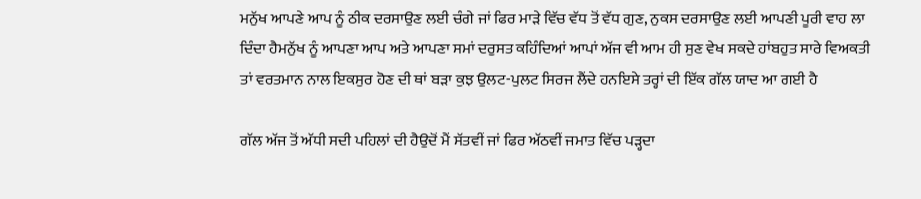ਮਨੁੱਖ ਆਪਣੇ ਆਪ ਨੂੰ ਠੀਕ ਦਰਸਾਉਣ ਲਈ ਚੰਗੇ ਜਾਂ ਫਿਰ ਮਾੜੇ ਵਿੱਚ ਵੱਧ ਤੋਂ ਵੱਧ ਗੁਣ, ਨੁਕਸ ਦਰਸਾਉਣ ਲਈ ਆਪਣੀ ਪੂਰੀ ਵਾਹ ਲਾ ਦਿੰਦਾ ਹੈਮਨੁੱਖ ਨੂੰ ਆਪਣਾ ਆਪ ਅਤੇ ਆਪਣਾ ਸਮਾਂ ਦਰੁਸਤ ਕਹਿੰਦਿਆਂ ਆਪਾਂ ਅੱਜ ਵੀ ਆਮ ਹੀ ਸੁਣ ਵੇਖ ਸਕਦੇ ਹਾਂਬਹੁਤ ਸਾਰੇ ਵਿਅਕਤੀ ਤਾਂ ਵਰਤਮਾਨ ਨਾਲ ਇਕਸੁਰ ਹੋਣ ਦੀ ਥਾਂ ਬੜਾ ਕੁਝ ਉਲਟ-ਪੁਲਟ ਸਿਰਜ ਲੈਂਦੇ ਹਨਇਸੇ ਤਰ੍ਹਾਂ ਦੀ ਇੱਕ ਗੱਲ ਯਾਦ ਆ ਗਈ ਹੈ

ਗੱਲ ਅੱਜ ਤੋਂ ਅੱਧੀ ਸਦੀ ਪਹਿਲਾਂ ਦੀ ਹੈਉਦੋਂ ਮੈਂ ਸੱਤਵੀਂ ਜਾਂ ਫਿਰ ਅੱਠਵੀਂ ਜਮਾਤ ਵਿੱਚ ਪੜ੍ਹਦਾ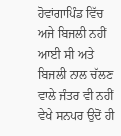ਹੋਵਾਂਗਾਪਿੰਡ ਵਿੱਚ ਅਜੇ ਬਿਜਲੀ ਨਹੀਂ ਆਈ ਸੀ ਅਤੇ ਬਿਜਲੀ ਨਾਲ ਚੱਲਣ ਵਾਲੇ ਜੰਤਰ ਵੀ ਨਹੀਂ ਵੇਖੇ ਸਨਪਰ ਉਦੋਂ ਹੀ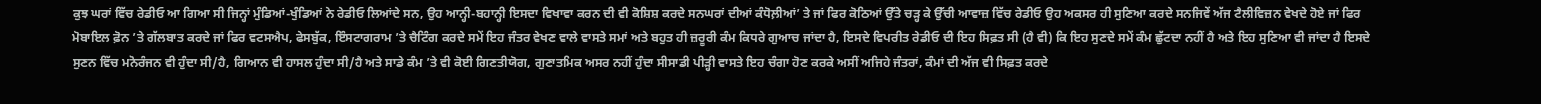ਕੁਝ ਘਰਾਂ ਵਿੱਚ ਰੇਡੀਓ ਆ ਗਿਆ ਸੀ ਜਿਨ੍ਹਾਂ ਮੁੰਡਿਆਂ-ਖੁੰਡਿਆਂ ਨੇ ਰੇਡੀਓ ਲਿਆਂਦੇ ਸਨ, ਉਹ ਆਨ੍ਹੀ-ਬਹਾਨ੍ਹੀ ਇਸਦਾ ਵਿਖਾਵਾ ਕਰਨ ਦੀ ਵੀ ਕੋਸ਼ਿਸ਼ ਕਰਦੇ ਸਨਘਰਾਂ ਦੀਆਂ ਕੰਧੋਲ਼ੀਆਂ’ ਤੇ ਜਾਂ ਫਿਰ ਕੋਠਿਆਂ ਉੱਤੇ ਚੜ੍ਹ ਕੇ ਉੱਚੀ ਆਵਾਜ਼ ਵਿੱਚ ਰੇਡੀਓ ਉਹ ਅਕਸਰ ਹੀ ਸੁਣਿਆ ਕਰਦੇ ਸਨਜਿਵੇਂ ਅੱਜ ਟੈਲੀਵਿਜ਼ਨ ਵੇਖਦੇ ਹੋਏ ਜਾਂ ਫਿਰ ਮੋਬਾਇਲ ਫ਼ੋਨ ’ਤੇ ਗੱਲਬਾਤ ਕਰਦੇ ਜਾਂ ਫਿਰ ਵਟਸਐਪ, ਫੇਸਬੁੱਕ, ਇੰਸਟਾਗਰਾਮ ’ਤੇ ਚੈਟਿੰਗ ਕਰਦੇ ਸਮੇਂ ਇਹ ਜੰਤਰ ਵੇਖਣ ਵਾਲੇ ਵਾਸਤੇ ਸਮਾਂ ਅਤੇ ਬਹੁਤ ਹੀ ਜ਼ਰੂਰੀ ਕੰਮ ਕਿਧਰੇ ਗੁਆਚ ਜਾਂਦਾ ਹੈ, ਇਸਦੇ ਵਿਪਰੀਤ ਰੇਡੀਓ ਦੀ ਇਹ ਸਿਫ਼ਤ ਸੀ (ਹੈ ਵੀ) ਕਿ ਇਹ ਸੁਣਦੇ ਸਮੇਂ ਕੰਮ ਛੁੱਟਦਾ ਨਹੀਂ ਹੈ ਅਤੇ ਇਹ ਸੁਣਿਆ ਵੀ ਜਾਂਦਾ ਹੈ ਇਸਦੇ ਸੁਣਨ ਵਿੱਚ ਮਨੋਰੰਜਨ ਵੀ ਹੁੰਦਾ ਸੀ/ਹੈ, ਗਿਆਨ ਵੀ ਹਾਸਲ ਹੁੰਦਾ ਸੀ/ਹੈ ਅਤੇ ਸਾਡੇ ਕੰਮ ’ਤੇ ਵੀ ਕੋਈ ਗਿਣਤੀਯੋਗ, ਗੁਣਾਤਮਿਕ ਅਸਰ ਨਹੀਂ ਹੁੰਦਾ ਸੀਸਾਡੀ ਪੀੜ੍ਹੀ ਵਾਸਤੇ ਇਹ ਚੰਗਾ ਹੋਣ ਕਰਕੇ ਅਸੀਂ ਅਜਿਹੇ ਜੰਤਰਾਂ, ਕੰਮਾਂ ਦੀ ਅੱਜ ਵੀ ਸਿਫ਼ਤ ਕਰਦੇ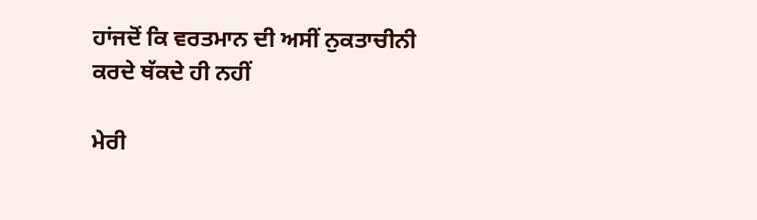ਹਾਂਜਦੋਂ ਕਿ ਵਰਤਮਾਨ ਦੀ ਅਸੀਂ ਨੁਕਤਾਚੀਨੀ ਕਰਦੇ ਥੱਕਦੇ ਹੀ ਨਹੀਂ

ਮੇਰੀ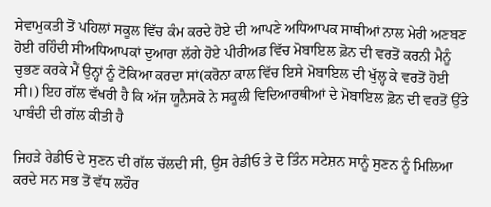ਸੇਵਾਮੁਕਤੀ ਤੋਂ ਪਹਿਲਾਂ ਸਕੂਲ ਵਿੱਚ ਕੰਮ ਕਰਦੇ ਹੋਏ ਦੀ ਆਪਣੇ ਅਧਿਆਪਕ ਸਾਥੀਆਂ ਨਾਲ ਮੇਰੀ ਅਣਬਣ ਹੋਈ ਰਹਿੰਦੀ ਸੀਅਧਿਆਪਕਾਂ ਦੁਆਰਾ ਲੱਗੇ ਹੋਏ ਪੀਰੀਅਡ ਵਿੱਚ ਮੋਬਾਇਲ ਫ਼ੋਨ ਦੀ ਵਰਤੋਂ ਕਰਨੀ ਮੈਨੂੰ ਚੁਭਣ ਕਰਕੇ ਮੈਂ ਉਨ੍ਹਾਂ ਨੂੰ ਟੋਕਿਆ ਕਰਦਾ ਸਾਂ(ਕਰੋਨਾ ਕਾਲ ਵਿੱਚ ਇਸੇ ਮੋਬਾਇਲ ਦੀ ਖੁੱਲ੍ਹ ਕੇ ਵਰਤੋਂ ਹੋਈ ਸੀ।) ਇਹ ਗੱਲ ਵੱਖਰੀ ਹੈ ਕਿ ਅੱਜ ਯੂਨੈਸਕੋ ਨੇ ਸਕੂਲੀ ਵਿਦਿਆਰਥੀਆਂ ਦੇ ਮੋਬਾਇਲ ਫ਼ੋਨ ਦੀ ਵਰਤੋਂ ਉੱਤੇ ਪਾਬੰਦੀ ਦੀ ਗੱਲ ਕੀਤੀ ਹੈ

ਜਿਹੜੇ ਰੇਡੀਓ ਦੇ ਸੁਣਨ ਦੀ ਗੱਲ ਚੱਲਦੀ ਸੀ, ਉਸ ਰੇਡੀਓ ਤੇ ਦੋ ਤਿੰਨ ਸਟੇਸ਼ਨ ਸਾਨੂੰ ਸੁਣਨ ਨੂੰ ਮਿਲਿਆ ਕਰਦੇ ਸਨ ਸਭ ਤੋਂ ਵੱਧ ਲਹੌਰ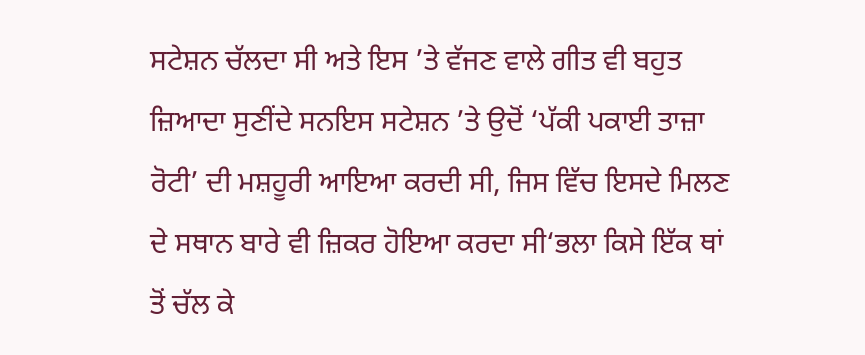ਸਟੇਸ਼ਨ ਚੱਲਦਾ ਸੀ ਅਤੇ ਇਸ ’ਤੇ ਵੱਜਣ ਵਾਲੇ ਗੀਤ ਵੀ ਬਹੁਤ ਜ਼ਿਆਦਾ ਸੁਣੀਂਦੇ ਸਨਇਸ ਸਟੇਸ਼ਨ ’ਤੇ ਉਦੋਂ ‘ਪੱਕੀ ਪਕਾਈ ਤਾਜ਼ਾ ਰੋਟੀ’ ਦੀ ਮਸ਼ਹੂਰੀ ਆਇਆ ਕਰਦੀ ਸੀ, ਜਿਸ ਵਿੱਚ ਇਸਦੇ ਮਿਲਣ ਦੇ ਸਥਾਨ ਬਾਰੇ ਵੀ ਜ਼ਿਕਰ ਹੋਇਆ ਕਰਦਾ ਸੀ‘ਭਲਾ ਕਿਸੇ ਇੱਕ ਥਾਂ ਤੋਂ ਚੱਲ ਕੇ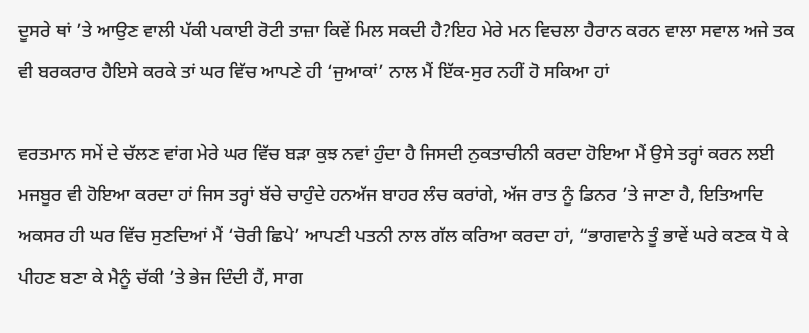ਦੂਸਰੇ ਥਾਂ ’ਤੇ ਆਉਣ ਵਾਲੀ ਪੱਕੀ ਪਕਾਈ ਰੋਟੀ ਤਾਜ਼ਾ ਕਿਵੇਂ ਮਿਲ ਸਕਦੀ ਹੈ?ਇਹ ਮੇਰੇ ਮਨ ਵਿਚਲਾ ਹੈਰਾਨ ਕਰਨ ਵਾਲਾ ਸਵਾਲ ਅਜੇ ਤਕ ਵੀ ਬਰਕਰਾਰ ਹੈਇਸੇ ਕਰਕੇ ਤਾਂ ਘਰ ਵਿੱਚ ਆਪਣੇ ਹੀ ‘ਜੁਆਕਾਂ’ ਨਾਲ ਮੈਂ ਇੱਕ-ਸੁਰ ਨਹੀਂ ਹੋ ਸਕਿਆ ਹਾਂ

ਵਰਤਮਾਨ ਸਮੇਂ ਦੇ ਚੱਲਣ ਵਾਂਗ ਮੇਰੇ ਘਰ ਵਿੱਚ ਬੜਾ ਕੁਝ ਨਵਾਂ ਹੁੰਦਾ ਹੈ ਜਿਸਦੀ ਨੁਕਤਾਚੀਨੀ ਕਰਦਾ ਹੋਇਆ ਮੈਂ ਉਸੇ ਤਰ੍ਹਾਂ ਕਰਨ ਲਈ ਮਜਬੂਰ ਵੀ ਹੋਇਆ ਕਰਦਾ ਹਾਂ ਜਿਸ ਤਰ੍ਹਾਂ ਬੱਚੇ ਚਾਹੁੰਦੇ ਹਨਅੱਜ ਬਾਹਰ ਲੰਚ ਕਰਾਂਗੇ, ਅੱਜ ਰਾਤ ਨੂੰ ਡਿਨਰ ’ਤੇ ਜਾਣਾ ਹੈ, ਇਤਿਆਦਿ ਅਕਸਰ ਹੀ ਘਰ ਵਿੱਚ ਸੁਣਦਿਆਂ ਮੈਂ ‘ਚੋਰੀ ਛਿਪੇ’ ਆਪਣੀ ਪਤਨੀ ਨਾਲ ਗੱਲ ਕਰਿਆ ਕਰਦਾ ਹਾਂ, “ਭਾਗਵਾਨੇ ਤੂੰ ਭਾਵੇਂ ਘਰੇ ਕਣਕ ਧੋ ਕੇ ਪੀਹਣ ਬਣਾ ਕੇ ਮੈਨੂੰ ਚੱਕੀ ’ਤੇ ਭੇਜ ਦਿੰਦੀ ਹੈਂ, ਸਾਗ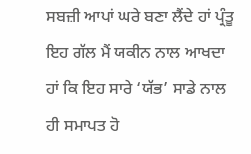ਸਬਜ਼ੀ ਆਪਾਂ ਘਰੇ ਬਣਾ ਲੈਂਦੇ ਹਾਂ ਪ੍ਰੰਤੂ ਇਹ ਗੱਲ ਮੈਂ ਯਕੀਨ ਨਾਲ ਆਖਦਾ ਹਾਂ ਕਿ ਇਹ ਸਾਰੇ ‘ਯੱਭ’ ਸਾਡੇ ਨਾਲ ਹੀ ਸਮਾਪਤ ਹੋ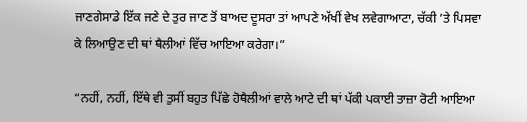ਜਾਣਗੇਸਾਡੇ ਇੱਕ ਜਣੇ ਦੇ ਤੁਰ ਜਾਣ ਤੋਂ ਬਾਅਦ ਦੂਸਰਾ ਤਾਂ ਆਪਣੇ ਅੱਖੀਂ ਵੇਖ ਲਵੇਗਾਆਟਾ, ਚੱਕੀ ’ਤੇ ਪਿਸਵਾ ਕੇ ਲਿਆਉਣ ਦੀ ਥਾਂ ਥੈਲੀਆਂ ਵਿੱਚ ਆਇਆ ਕਰੇਗਾ।”

“ਨਹੀਂ, ਨਹੀਂ, ਇੱਥੇ ਵੀ ਤੁਸੀਂ ਬਹੁਤ ਪਿੱਛੇ ਹੋਥੈਲੀਆਂ ਵਾਲੇ ਆਟੇ ਦੀ ਥਾਂ ਪੱਕੀ ਪਕਾਈ ਤਾਜ਼ਾ ਰੋਟੀ ਆਇਆ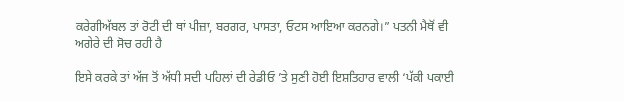ਕਰੇਗੀਅੱਬਲ ਤਾਂ ਰੋਟੀ ਦੀ ਥਾਂ ਪੀਜ਼ਾ, ਬਰਗਰ, ਪਾਸਤਾ, ਓਟਸ ਆਇਆ ਕਰਨਗੇ।” ਪਤਨੀ ਮੈਥੋਂ ਵੀ ਅਗੇਰੇ ਦੀ ਸੋਚ ਰਹੀ ਹੈ

ਇਸੇ ਕਰਕੇ ਤਾਂ ਅੱਜ ਤੋਂ ਅੱਧੀ ਸਦੀ ਪਹਿਲਾਂ ਦੀ ਰੇਡੀਓ ’ਤੇ ਸੁਣੀ ਹੋਈ ਇਸ਼ਤਿਹਾਰ ਵਾਲੀ ‘ਪੱਕੀ ਪਕਾਈ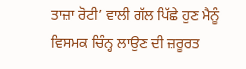ਤਾਜ਼ਾ ਰੋਟੀ’ ਵਾਲੀ ਗੱਲ ਪਿੱਛੇ ਹੁਣ ਮੈਨੂੰ ਵਿਸਮਕ ਚਿੰਨ੍ਹ ਲਾਉਣ ਦੀ ਜ਼ਰੂਰਤ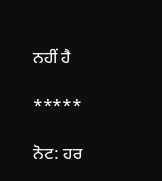ਨਹੀਂ ਹੈ

*****

ਨੋਟ: ਹਰ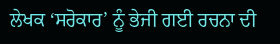ਲੇਖਕ ‘ਸਰੋਕਾਰ’ ਨੂੰ ਭੇਜੀ ਗਈ ਰਚਨਾ ਦੀ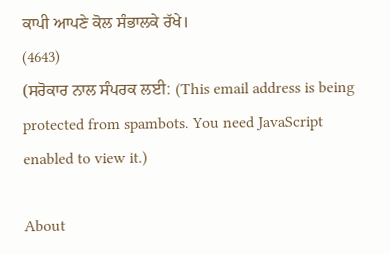ਕਾਪੀ ਆਪਣੇ ਕੋਲ ਸੰਭਾਲਕੇ ਰੱਖੇ।
(4643)
(ਸਰੋਕਾਰ ਨਾਲ ਸੰਪਰਕ ਲਈ: (This email address is being protected from spambots. You need JavaScript enabled to view it.)

About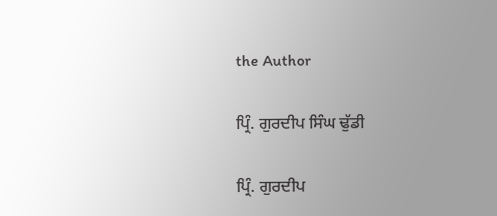the Author

ਪ੍ਰਿੰ. ਗੁਰਦੀਪ ਸਿੰਘ ਢੁੱਡੀ

ਪ੍ਰਿੰ. ਗੁਰਦੀਪ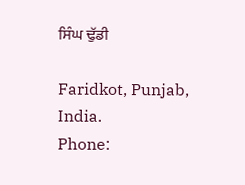ਸਿੰਘ ਢੁੱਡੀ

Faridkot, Punjab, India.
Phone: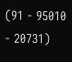(91 - 95010 - 20731)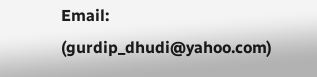Email: (gurdip_dhudi@yahoo.com)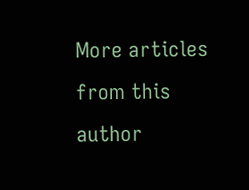More articles from this author